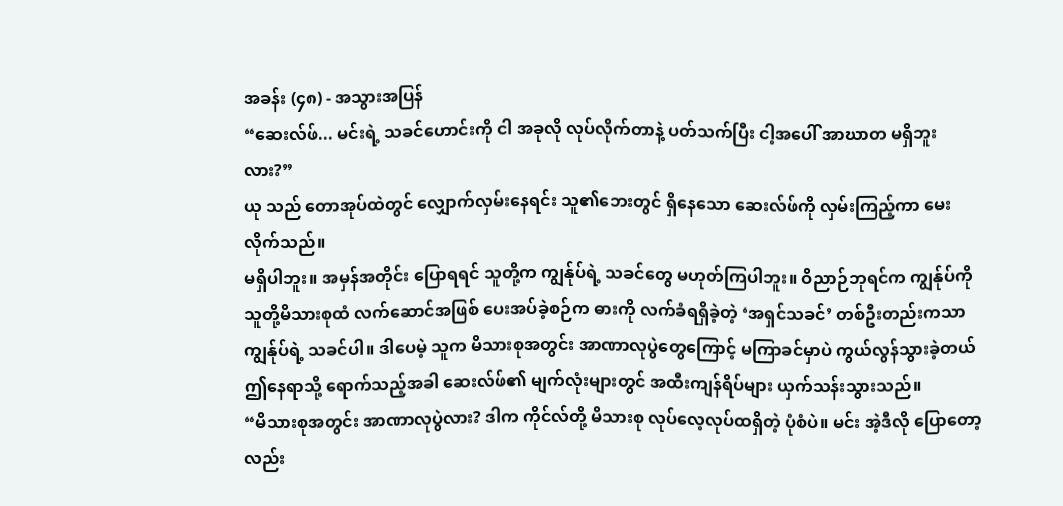အခန်း (၄၈) - အသွားအပြန်
“ဆေးလ်ဖ်... မင်းရဲ့ သခင်ဟောင်းကို ငါ အခုလို လုပ်လိုက်တာနဲ့ ပတ်သက်ပြီး ငါ့အပေါ် အာဃာတ မရှိဘူးလား?”
ယု သည် တောအုပ်ထဲတွင် လျှောက်လှမ်းနေရင်း သူ၏ဘေးတွင် ရှိနေသော ဆေးလ်ဖ်ကို လှမ်းကြည့်ကာ မေးလိုက်သည်။
မရှိပါဘူး။ အမှန်အတိုင်း ပြောရရင် သူတို့က ကျွန်ုပ်ရဲ့ သခင်တွေ မဟုတ်ကြပါဘူး။ ဝိညာဉ်ဘုရင်က ကျွန်ုပ်ကို သူတို့မိသားစုထံ လက်ဆောင်အဖြစ် ပေးအပ်ခဲ့စဉ်က ဓားကို လက်ခံရရှိခဲ့တဲ့ ‘အရှင်သခင်’ တစ်ဦးတည်းကသာ ကျွန်ုပ်ရဲ့ သခင်ပါ။ ဒါပေမဲ့ သူက မိသားစုအတွင်း အာဏာလုပွဲတွေကြောင့် မကြာခင်မှာပဲ ကွယ်လွန်သွားခဲ့တယ်
ဤနေရာသို့ ရောက်သည့်အခါ ဆေးလ်ဖ်၏ မျက်လုံးများတွင် အထီးကျန်ရိပ်များ ယှက်သန်းသွားသည်။
“မိသားစုအတွင်း အာဏာလုပွဲလား? ဒါက ကိုင်လ်တို့ မိသားစု လုပ်လေ့လုပ်ထရှိတဲ့ ပုံစံပဲ။ မင်း အဲ့ဒီလို ပြောတော့လည်း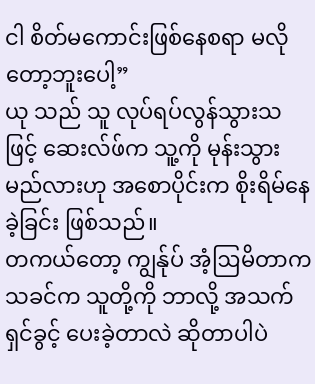ငါ စိတ်မကောင်းဖြစ်နေစရာ မလိုတော့ဘူးပေါ့”
ယု သည် သူ လုပ်ရပ်လွန်သွားသဖြင့် ဆေးလ်ဖ်က သူ့ကို မုန်းသွားမည်လားဟု အစောပိုင်းက စိုးရိမ်နေခဲ့ခြင်း ဖြစ်သည်။
တကယ်တော့ ကျွန်ုပ် အံ့ဩမိတာက သခင်က သူတို့ကို ဘာလို့ အသက်ရှင်ခွင့် ပေးခဲ့တာလဲ ဆိုတာပါပဲ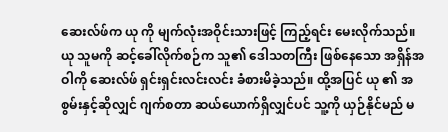ဆေးလ်ဖ်က ယု ကို မျက်လုံးအဝိုင်းသားဖြင့် ကြည့်ရင်း မေးလိုက်သည်။ ယု သူမကို ဆင့်ခေါ်လိုက်စဉ်က သူ၏ ဒေါသတကြီး ဖြစ်နေသော အရှိန်အဝါကို ဆေးလ်ဖ် ရှင်းရှင်းလင်းလင်း ခံစားမိခဲ့သည်။ ထို့အပြင် ယု ၏ အစွမ်းနှင့်ဆိုလျှင် ဂျက်စတာ ဆယ်ယောက်ရှိလျှင်ပင် သူ့ကို ယှဉ်နိုင်မည် မ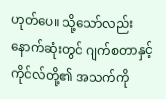ဟုတ်ပေ။ သို့သော်လည်း နောက်ဆုံးတွင် ဂျက်စတာနှင့် ကိုင်လ်တို့၏ အသက်ကို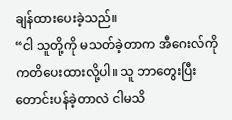ချန်ထားပေးခဲ့သည်။
“ငါ သူတို့ကို မသတ်ခဲ့တာက အီဂေးလ်ကို ကတိပေးထားလို့ပါ။ သူ ဘာတွေးပြီး တောင်းပန်ခဲ့တာလဲ ငါမသိ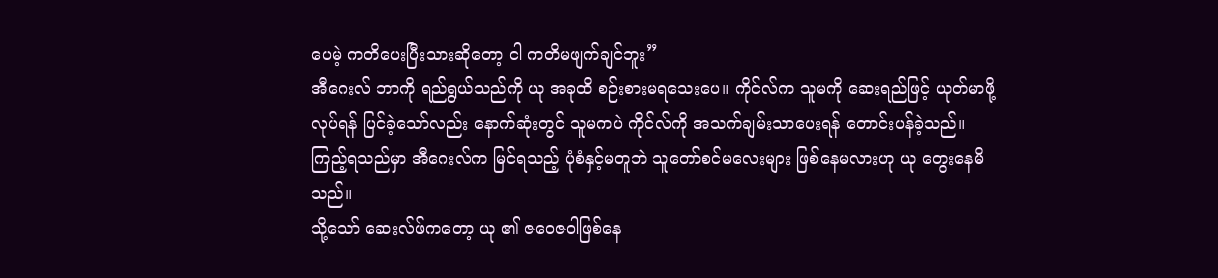ပေမဲ့ ကတိပေးပြီးသားဆိုတော့ ငါ ကတိမဖျက်ချင်ဘူး”
အီဂေးလ် ဘာကို ရည်ရွယ်သည်ကို ယု အခုထိ စဉ်းစားမရသေးပေ။ ကိုင်လ်က သူမကို ဆေးရည်ဖြင့် ယုတ်မာဖို့ လုပ်ရန် ပြင်ခဲ့သော်လည်း နောက်ဆုံးတွင် သူမကပဲ ကိုင်လ်ကို အသက်ချမ်းသာပေးရန် တောင်းပန်ခဲ့သည်။ ကြည့်ရသည်မှာ အီဂေးလ်က မြင်ရသည့် ပုံစံနှင့်မတူဘဲ သူတော်စင်မလေးများ ဖြစ်နေမလားဟု ယု တွေးနေမိသည်။
သို့သော် ဆေးလ်ဖ်ကတော့ ယု ၏ ဇဝေဇဝါဖြစ်နေ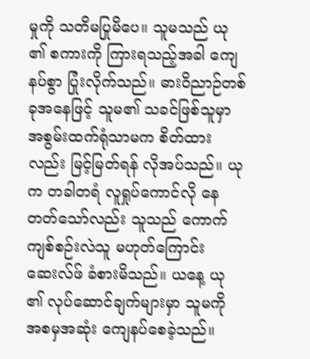မှုကို သတိမပြုမိပေ။ သူမသည် ယု ၏ စကားကို ကြားရသည့်အခါ ကျေနပ်စွာ ပြုံးလိုက်သည်။ ဓားဝိညာဉ်တစ်ခုအနေဖြင့် သူမ၏ သခင်ဖြစ်သူမှာ အစွမ်းထက်ရုံသာမက စိတ်ထားလည်း မြင့်မြတ်ရန် လိုအပ်သည်။ ယု က တခါတရံ လူရှုပ်ကောင်လို နေတတ်သော်လည်း သူသည် ကောက်ကျစ်စဉ်းလဲသူ မဟုတ်ကြောင်း ဆေးလ်ဖ် ခံစားမိသည်။ ယနေ့ ယု ၏ လုပ်ဆောင်ချက်များမှာ သူမကို အစမှအဆုံး ကျေနပ်စေခဲ့သည်။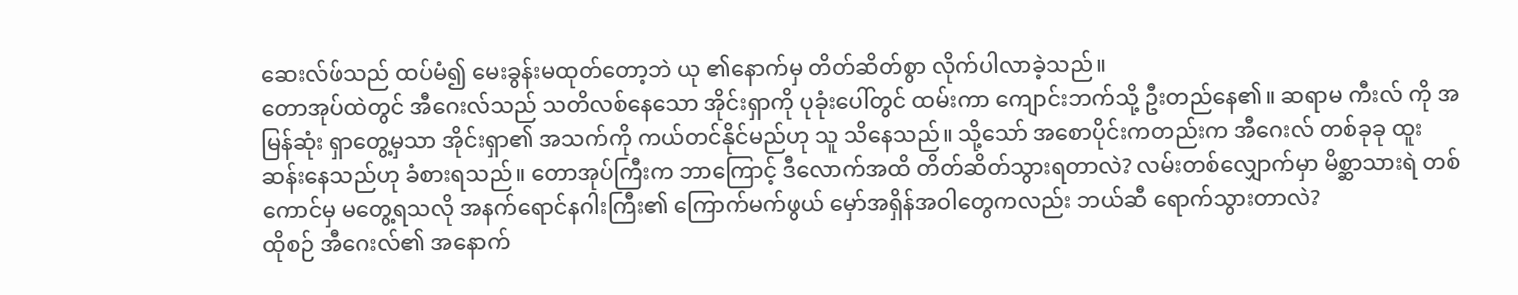ဆေးလ်ဖ်သည် ထပ်မံ၍ မေးခွန်းမထုတ်တော့ဘဲ ယု ၏နောက်မှ တိတ်ဆိတ်စွာ လိုက်ပါလာခဲ့သည်။
တောအုပ်ထဲတွင် အီဂေးလ်သည် သတိလစ်နေသော အိုင်းရှာကို ပုခုံးပေါ်တွင် ထမ်းကာ ကျောင်းဘက်သို့ ဦးတည်နေ၏။ ဆရာမ ကီးလ် ကို အမြန်ဆုံး ရှာတွေ့မှသာ အိုင်းရှာ၏ အသက်ကို ကယ်တင်နိုင်မည်ဟု သူ သိနေသည်။ သို့သော် အစောပိုင်းကတည်းက အီဂေးလ် တစ်ခုခု ထူးဆန်းနေသည်ဟု ခံစားရသည်။ တောအုပ်ကြီးက ဘာကြောင့် ဒီလောက်အထိ တိတ်ဆိတ်သွားရတာလဲ? လမ်းတစ်လျှောက်မှာ မိစ္ဆာသားရဲ တစ်ကောင်မှ မတွေ့ရသလို အနက်ရောင်နဂါးကြီး၏ ကြောက်မက်ဖွယ် မှော်အရှိန်အဝါတွေကလည်း ဘယ်ဆီ ရောက်သွားတာလဲ?
ထိုစဉ် အီဂေးလ်၏ အနောက်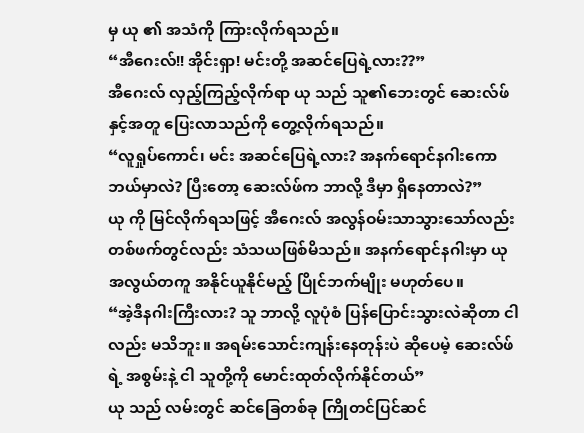မှ ယု ၏ အသံကို ကြားလိုက်ရသည်။
“အီဂေးလ်!! အိုင်းရှာ! မင်းတို့ အဆင်ပြေရဲ့လား??”
အီဂေးလ် လှည့်ကြည့်လိုက်ရာ ယု သည် သူ၏ဘေးတွင် ဆေးလ်ဖ်နှင့်အတူ ပြေးလာသည်ကို တွေ့လိုက်ရသည်။
“လူရှုပ်ကောင်၊ မင်း အဆင်ပြေရဲ့လား? အနက်ရောင်နဂါးကော ဘယ်မှာလဲ? ပြီးတော့ ဆေးလ်ဖ်က ဘာလို့ ဒီမှာ ရှိနေတာလဲ?”
ယု ကို မြင်လိုက်ရသဖြင့် အီဂေးလ် အလွန်ဝမ်းသာသွားသော်လည်း တစ်ဖက်တွင်လည်း သံသယဖြစ်မိသည်။ အနက်ရောင်နဂါးမှာ ယု အလွယ်တကူ အနိုင်ယူနိုင်မည့် ပြိုင်ဘက်မျိုး မဟုတ်ပေ။
“အဲ့ဒီနဂါးကြီးလား? သူ ဘာလို့ လူပုံစံ ပြန်ပြောင်းသွားလဲဆိုတာ ငါလည်း မသိဘူး။ အရမ်းသောင်းကျန်းနေတုန်းပဲ ဆိုပေမဲ့ ဆေးလ်ဖ်ရဲ့ အစွမ်းနဲ့ ငါ သူတို့ကို မောင်းထုတ်လိုက်နိုင်တယ်”
ယု သည် လမ်းတွင် ဆင်ခြေတစ်ခု ကြိုတင်ပြင်ဆင်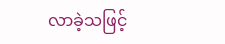လာခဲ့သဖြင့်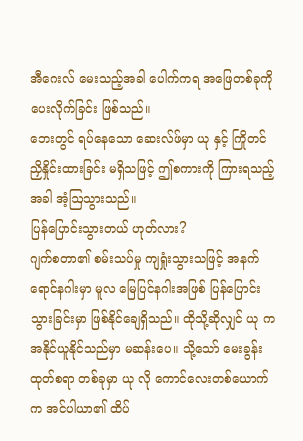အီဂေးလ် မေးသည့်အခါ ပေါက်ကရ အဖြေတစ်ခုကို ပေးလိုက်ခြင်း ဖြစ်သည်။
ဘေးတွင် ရပ်နေသော ဆေးလ်ဖ်မှာ ယု နှင့် ကြိုတင် ညှိနှိုင်းထားခြင်း မရှိသဖြင့် ဤစကားကို ကြားရသည့်အခါ အံ့ဩသွားသည်။
ပြန်ပြောင်းသွားတယ် ဟုတ်လား?
ဂျက်စတာ၏ စမ်းသပ်မှု ကျရှုံးသွားသဖြင့် အနက်ရောင်နဂါးမှာ မူလ မြေပြင်နဂါးအဖြစ် ပြန်ပြောင်းသွားခြင်းမှာ ဖြစ်နိုင်ချေရှိသည်။ ထိုသို့ဆိုလျှင် ယု က အနိုင်ယူနိုင်သည်မှာ မဆန်းပေ။ သို့သော် မေးခွန်းထုတ်စရာ တစ်ခုမှာ ယု လို ကောင်လေးတစ်ယောက်က အင်ပါယာ၏ ထိပ်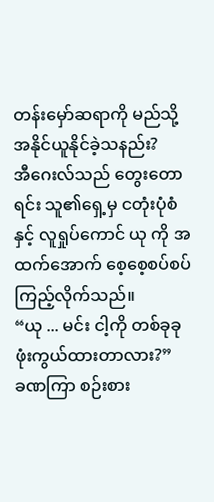တန်းမှော်ဆရာကို မည်သို့ အနိုင်ယူနိုင်ခဲ့သနည်း?
အီဂေးလ်သည် တွေးတောရင်း သူ၏ရှေ့မှ ငတုံးပုံစံနှင့် လူရှုပ်ကောင် ယု ကို အထက်အောက် စေ့စေ့စပ်စပ် ကြည့်လိုက်သည်။
“ယု ... မင်း ငါ့ကို တစ်ခုခု ဖုံးကွယ်ထားတာလား?”
ခဏကြာ စဉ်းစား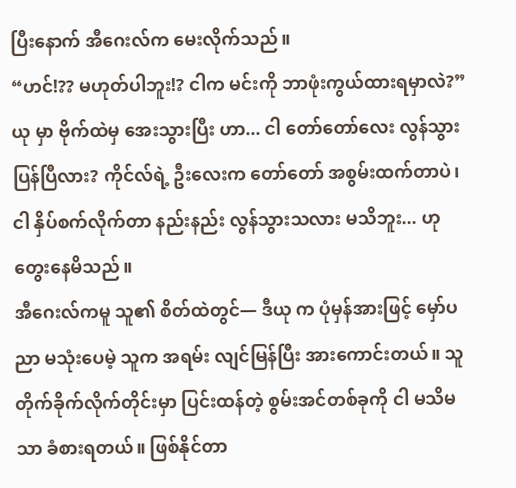ပြီးနောက် အီဂေးလ်က မေးလိုက်သည်။
“ဟင်!?? မဟုတ်ပါဘူး!? ငါက မင်းကို ဘာဖုံးကွယ်ထားရမှာလဲ?”
ယု မှာ ဗိုက်ထဲမှ အေးသွားပြီး ဟာ... ငါ တော်တော်လေး လွန်သွားပြန်ပြီလား? ကိုင်လ်ရဲ့ ဦးလေးက တော်တော် အစွမ်းထက်တာပဲ၊ ငါ နှိပ်စက်လိုက်တာ နည်းနည်း လွန်သွားသလား မသိဘူး... ဟု တွေးနေမိသည်။
အီဂေးလ်ကမူ သူ၏ စိတ်ထဲတွင်— ဒီယု က ပုံမှန်အားဖြင့် မှော်ပညာ မသုံးပေမဲ့ သူက အရမ်း လျင်မြန်ပြီး အားကောင်းတယ်။ သူ တိုက်ခိုက်လိုက်တိုင်းမှာ ပြင်းထန်တဲ့ စွမ်းအင်တစ်ခုကို ငါ မသိမသာ ခံစားရတယ်။ ဖြစ်နိုင်တာ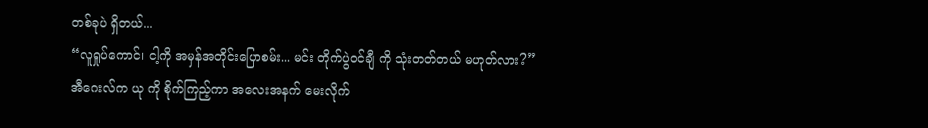တစ်ခုပဲ ရှိတယ်...
“လူရှုပ်ကောင်၊ ငါ့ကို အမှန်အတိုင်းပြောစမ်း... မင်း တိုက်ပွဲဝင်ချီ ကို သုံးတတ်တယ် မဟုတ်လား?”
အီဂေးလ်က ယု ကို စိုက်ကြည့်ကာ အလေးအနက် မေးလိုက်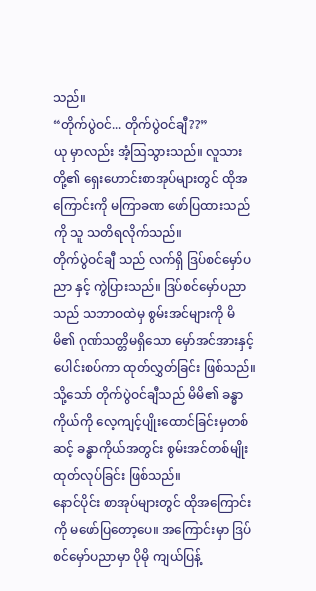သည်။
“တိုက်ပွဲဝင်... တိုက်ပွဲဝင်ချီ??”
ယု မှာလည်း အံ့ဩသွားသည်။ လူသားတို့၏ ရှေးဟောင်းစာအုပ်များတွင် ထိုအကြောင်းကို မကြာခဏ ဖော်ပြထားသည်ကို သူ သတိရလိုက်သည်။
တိုက်ပွဲဝင်ချီ သည် လက်ရှိ ဒြပ်စင်မှော်ပညာ နှင့် ကွဲပြားသည်။ ဒြပ်စင်မှော်ပညာသည် သဘာဝထဲမှ စွမ်းအင်များကို မိမိ၏ ဂုဏ်သတ္တိမရှိသော မှော်အင်အားနှင့် ပေါင်းစပ်ကာ ထုတ်လွှတ်ခြင်း ဖြစ်သည်။ သို့သော် တိုက်ပွဲဝင်ချီသည် မိမိ၏ ခန္ဓာကိုယ်ကို လေ့ကျင့်ပျိုးထောင်ခြင်းမှတစ်ဆင့် ခန္ဓာကိုယ်အတွင်း စွမ်းအင်တစ်မျိုး ထုတ်လုပ်ခြင်း ဖြစ်သည်။
နောင်ပိုင်း စာအုပ်များတွင် ထိုအကြောင်းကို မဖော်ပြတော့ပေ။ အကြောင်းမှာ ဒြပ်စင်မှော်ပညာမှာ ပိုမို ကျယ်ပြန့်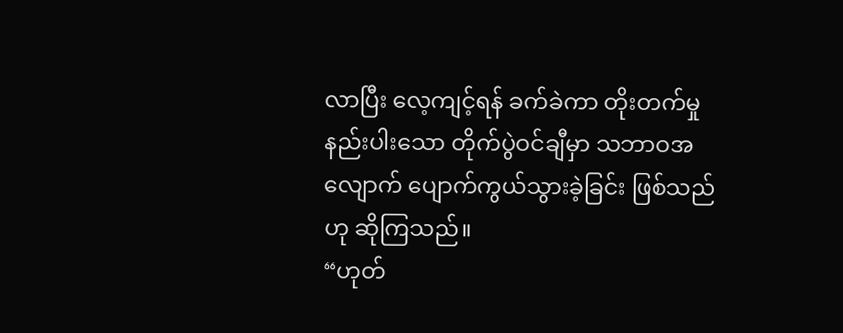လာပြီး လေ့ကျင့်ရန် ခက်ခဲကာ တိုးတက်မှု နည်းပါးသော တိုက်ပွဲဝင်ချီမှာ သဘာဝအလျောက် ပျောက်ကွယ်သွားခဲ့ခြင်း ဖြစ်သည်ဟု ဆိုကြသည်။
“ဟုတ်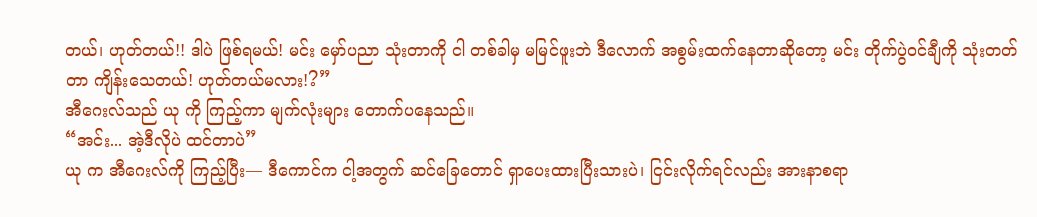တယ်၊ ဟုတ်တယ်!! ဒါပဲ ဖြစ်ရမယ်! မင်း မှော်ပညာ သုံးတာကို ငါ တစ်ခါမှ မမြင်ဖူးဘဲ ဒီလောက် အစွမ်းထက်နေတာဆိုတော့ မင်း တိုက်ပွဲဝင်ချီကို သုံးတတ်တာ ကျိန်းသေတယ်! ဟုတ်တယ်မလား!?”
အီဂေးလ်သည် ယု ကို ကြည့်ကာ မျက်လုံးများ တောက်ပနေသည်။
“အင်း... အဲ့ဒီလိုပဲ ထင်တာပဲ”
ယု က အီဂေးလ်ကို ကြည့်ပြီး— ဒီကောင်က ငါ့အတွက် ဆင်ခြေတောင် ရှာပေးထားပြီးသားပဲ၊ ငြင်းလိုက်ရင်လည်း အားနာစရာ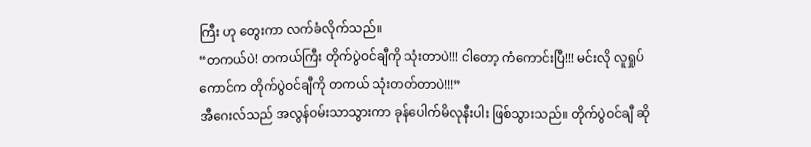ကြီး ဟု တွေးကာ လက်ခံလိုက်သည်။
“တကယ်ပဲ! တကယ်ကြီး တိုက်ပွဲဝင်ချီကို သုံးတာပဲ!!! ငါတော့ ကံကောင်းပြီ!!! မင်းလို လူရှုပ်ကောင်က တိုက်ပွဲဝင်ချီကို တကယ် သုံးတတ်တာပဲ!!!”
အီဂေးလ်သည် အလွန်ဝမ်းသာသွားကာ ခုန်ပေါက်မိလုနီးပါး ဖြစ်သွားသည်။ တိုက်ပွဲဝင်ချီ ဆို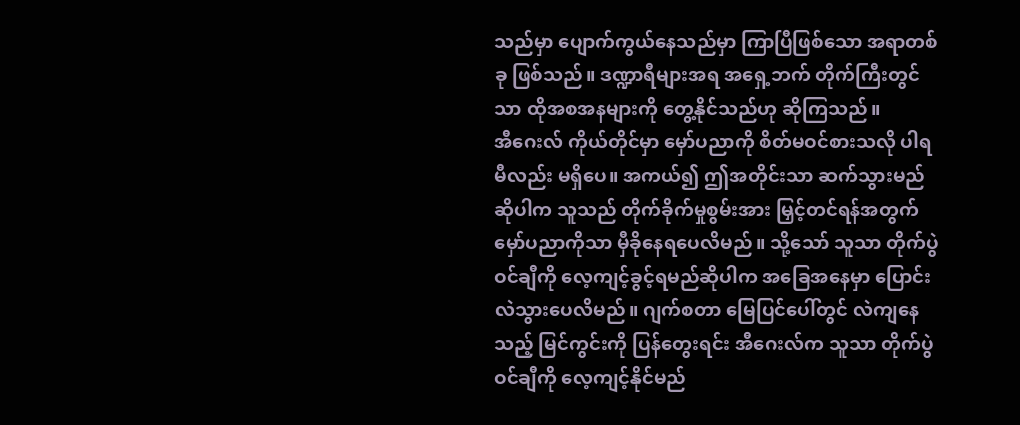သည်မှာ ပျောက်ကွယ်နေသည်မှာ ကြာပြီဖြစ်သော အရာတစ်ခု ဖြစ်သည်။ ဒဏ္ဍာရီများအရ အရှေ့ဘက် တိုက်ကြီးတွင်သာ ထိုအစအနများကို တွေ့နိုင်သည်ဟု ဆိုကြသည်။
အီဂေးလ် ကိုယ်တိုင်မှာ မှော်ပညာကို စိတ်မဝင်စားသလို ပါရမီလည်း မရှိပေ။ အကယ်၍ ဤအတိုင်းသာ ဆက်သွားမည်ဆိုပါက သူသည် တိုက်ခိုက်မှုစွမ်းအား မြှင့်တင်ရန်အတွက် မှော်ပညာကိုသာ မှီခိုနေရပေလိမည်။ သို့သော် သူသာ တိုက်ပွဲဝင်ချီကို လေ့ကျင့်ခွင့်ရမည်ဆိုပါက အခြေအနေမှာ ပြောင်းလဲသွားပေလိမည်။ ဂျက်စတာ မြေပြင်ပေါ်တွင် လဲကျနေသည့် မြင်ကွင်းကို ပြန်တွေးရင်း အီဂေးလ်က သူသာ တိုက်ပွဲဝင်ချီကို လေ့ကျင့်နိုင်မည်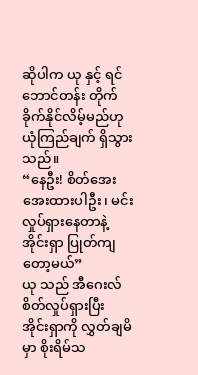ဆိုပါက ယု နှင့် ရင်ဘောင်တန်း တိုက်ခိုက်နိုင်လိမ့်မည်ဟု ယုံကြည်ချက် ရှိသွားသည်။
“နေဦး! စိတ်အေးအေးထားပါဦး၊ မင်း လှုပ်ရှားနေတာနဲ့ အိုင်းရှာ ပြုတ်ကျတော့မယ်”
ယု သည် အီဂေးလ် စိတ်လှုပ်ရှားပြီး အိုင်းရှာကို လွှတ်ချမိမှာ စိုးရိမ်သ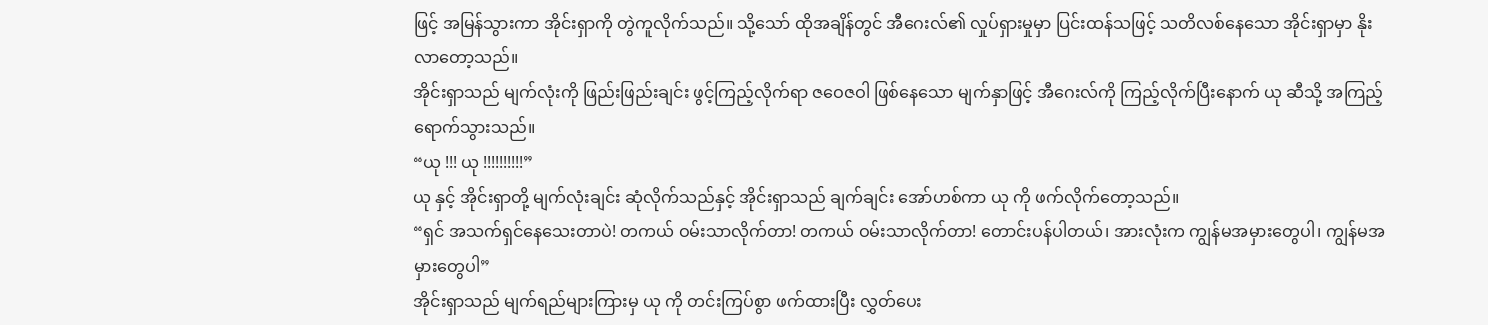ဖြင့် အမြန်သွားကာ အိုင်းရှာကို တွဲကူလိုက်သည်။ သို့သော် ထိုအချိန်တွင် အီဂေးလ်၏ လှုပ်ရှားမှုမှာ ပြင်းထန်သဖြင့် သတိလစ်နေသော အိုင်းရှာမှာ နိုးလာတော့သည်။
အိုင်းရှာသည် မျက်လုံးကို ဖြည်းဖြည်းချင်း ဖွင့်ကြည့်လိုက်ရာ ဇဝေဇဝါ ဖြစ်နေသော မျက်နှာဖြင့် အီဂေးလ်ကို ကြည့်လိုက်ပြီးနောက် ယု ဆီသို့ အကြည့် ရောက်သွားသည်။
“ယု !!! ယု !!!!!!!!!!”
ယု နှင့် အိုင်းရှာတို့ မျက်လုံးချင်း ဆုံလိုက်သည်နှင့် အိုင်းရှာသည် ချက်ချင်း အော်ဟစ်ကာ ယု ကို ဖက်လိုက်တော့သည်။
“ရှင် အသက်ရှင်နေသေးတာပဲ! တကယ် ဝမ်းသာလိုက်တာ! တကယ် ဝမ်းသာလိုက်တာ! တောင်းပန်ပါတယ်၊ အားလုံးက ကျွန်မအမှားတွေပါ၊ ကျွန်မအမှားတွေပါ”
အိုင်းရှာသည် မျက်ရည်များကြားမှ ယု ကို တင်းကြပ်စွာ ဖက်ထားပြီး လွှတ်ပေး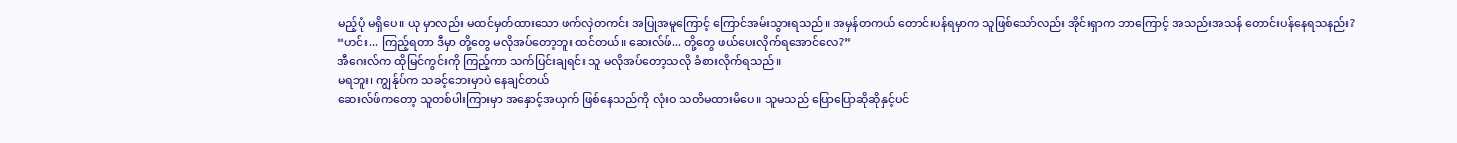မည့်ပုံ မရှိပေ။ ယု မှာလည်း မထင်မှတ်ထားသော ဖက်လှဲတကင်း အပြုအမူကြောင့် ကြောင်အမ်းသွားရသည်။ အမှန်တကယ် တောင်းပန်ရမှာက သူဖြစ်သော်လည်း အိုင်းရှာက ဘာကြောင့် အသည်းအသန် တောင်းပန်နေရသနည်း?
“ဟင်း... ကြည့်ရတာ ဒီမှာ တို့တွေ မလိုအပ်တော့ဘူး ထင်တယ်။ ဆေးလ်ဖ်... တို့တွေ ဖယ်ပေးလိုက်ရအောင်လေ?”
အီဂေးလ်က ထိုမြင်ကွင်းကို ကြည့်ကာ သက်ပြင်းချရင်း သူ မလိုအပ်တော့သလို ခံစားလိုက်ရသည်။
မရဘူး၊ ကျွန်ုပ်က သခင့်ဘေးမှာပဲ နေချင်တယ်
ဆေးလ်ဖ်ကတော့ သူတစ်ပါးကြားမှာ အနှောင့်အယှက် ဖြစ်နေသည်ကို လုံးဝ သတိမထားမိပေ။ သူမသည် ပြောပြောဆိုဆိုနှင့်ပင်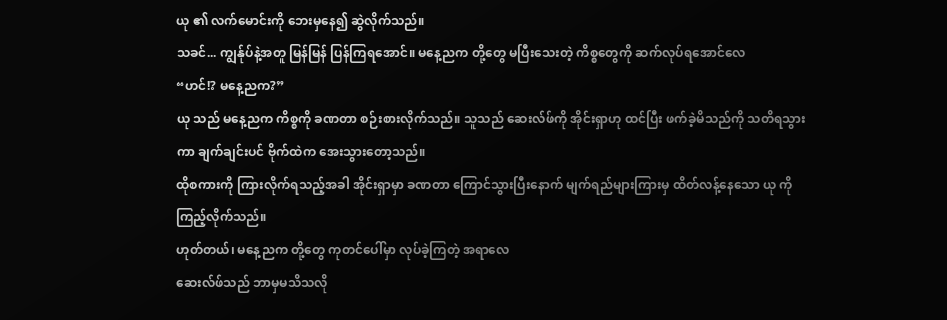ယု ၏ လက်မောင်းကို ဘေးမှနေ၍ ဆွဲလိုက်သည်။
သခင်... ကျွန်ုပ်နဲ့အတူ မြန်မြန် ပြန်ကြရအောင်။ မနေ့ညက တို့တွေ မပြီးသေးတဲ့ ကိစ္စတွေကို ဆက်လုပ်ရအောင်လေ
“ဟင်!? မနေ့ညက?”
ယု သည် မနေ့ညက ကိစ္စကို ခဏတာ စဉ်းစားလိုက်သည်။ သူသည် ဆေးလ်ဖ်ကို အိုင်းရှာဟု ထင်ပြီး ဖက်ခဲ့မိသည်ကို သတိရသွားကာ ချက်ချင်းပင် ဗိုက်ထဲက အေးသွားတော့သည်။
ထိုစကားကို ကြားလိုက်ရသည့်အခါ အိုင်းရှာမှာ ခဏတာ ကြောင်သွားပြီးနောက် မျက်ရည်များကြားမှ ထိတ်လန့်နေသော ယု ကို ကြည့်လိုက်သည်။
ဟုတ်တယ်၊ မနေ့ညက တို့တွေ ကုတင်ပေါ်မှာ လုပ်ခဲ့ကြတဲ့ အရာလေ
ဆေးလ်ဖ်သည် ဘာမှမသိသလို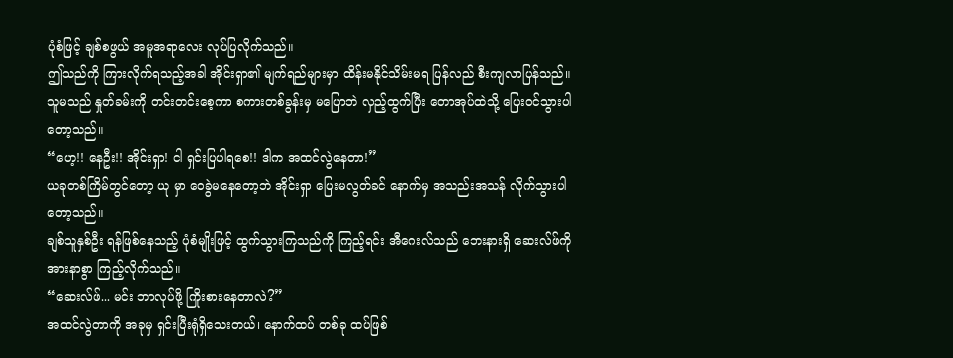ပုံစံဖြင့် ချစ်စဖွယ် အမူအရာလေး လုပ်ပြလိုက်သည်။
ဤသည်ကို ကြားလိုက်ရသည့်အခါ အိုင်းရှာ၏ မျက်ရည်များမှာ ထိန်းမနိုင်သိမ်းမရ ပြန်လည် စီးကျလာပြန်သည်။ သူမသည် နှုတ်ခမ်းကို တင်းတင်းစေ့ကာ စကားတစ်ခွန်းမှ မပြောဘဲ လှည့်ထွက်ပြီး တောအုပ်ထဲသို့ ပြေးဝင်သွားပါတော့သည်။
“ဟေ့!! နေဦး!! အိုင်းရှာ! ငါ ရှင်းပြပါရစေ!! ဒါက အထင်လွဲနေတာ!”
ယခုတစ်ကြိမ်တွင်တော့ ယု မှာ ဝေခွဲမနေတော့ဘဲ အိုင်းရှာ ပြေးမလွတ်ခင် နောက်မှ အသည်းအသန် လိုက်သွားပါတော့သည်။
ချစ်သူနှစ်ဦး ရန်ဖြစ်နေသည့် ပုံစံမျိုးဖြင့် ထွက်သွားကြသည်ကို ကြည့်ရင်း အီဂေးလ်သည် ဘေးနားရှိ ဆေးလ်ဖ်ကို အားနာစွာ ကြည့်လိုက်သည်။
“ဆေးလ်ဖ်... မင်း ဘာလုပ်ဖို့ ကြိုးစားနေတာလဲ?”
အထင်လွဲတာကို အခုမှ ရှင်းပြီးရုံရှိသေးတယ်၊ နောက်ထပ် တစ်ခု ထပ်ဖြစ်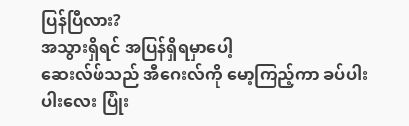ပြန်ပြီလား?
အသွားရှိရင် အပြန်ရှိရမှာပေါ့
ဆေးလ်ဖ်သည် အီဂေးလ်ကို မော့ကြည့်ကာ ခပ်ပါးပါးလေး ပြုံး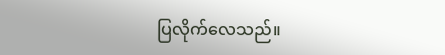ပြလိုက်လေသည်။